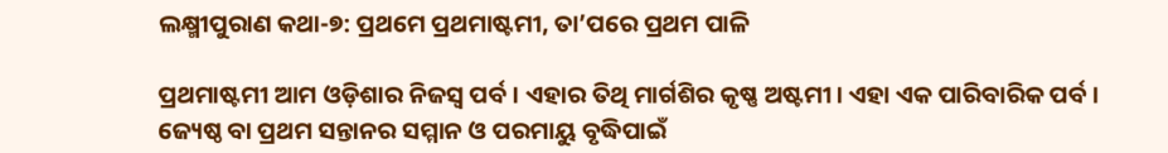ଲକ୍ଷ୍ମୀପୁରାଣ କଥା-୭: ପ୍ରଥମେ ପ୍ରଥମାଷ୍ଟମୀ, ତା’ପରେ ପ୍ରଥମ ପାଳି

ପ୍ରଥମାଷ୍ଟମୀ ଆମ ଓଡ଼ିଶାର ନିଜସ୍ୱ ପର୍ବ। ଏହାର ତିଥି ମାର୍ଗଶିର କୃଷ୍ଣ ଅଷ୍ଟମୀ। ଏହା ଏକ ପାରିବାରିକ ପର୍ବ। ଜ୍ୟେଷ୍ଠ ବା ପ୍ରଥମ ସନ୍ତାନର ସମ୍ମାନ ଓ ପରମାୟୁ ବୃଦ୍ଧିପାଇଁ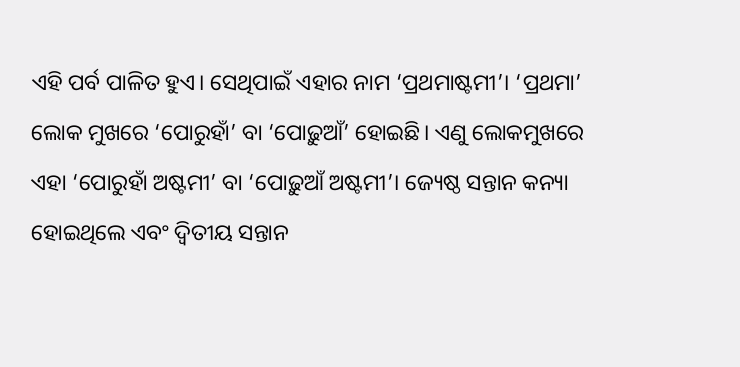ଏହି ପର୍ବ ପାଳିତ ହୁଏ। ସେଥିପାଇଁ ଏହାର ନାମ ‘ପ୍ରଥମାଷ୍ଟମୀ’। ‘ପ୍ରଥମା’ ଲୋକ ମୁଖରେ ‘ପୋରୁହାଁ’ ବା ‘ପୋଢ଼ୁଆଁ’ ହୋଇଛି। ଏଣୁ ଲୋକମୁଖରେ ଏହା ‘ପୋରୁହାଁ ଅଷ୍ଟମୀ’ ବା ‘ପୋଢ଼ୁଆଁ ଅଷ୍ଟମୀ’। ଜ୍ୟେଷ୍ଠ ସନ୍ତାନ କନ୍ୟା ହୋଇଥିଲେ ଏବଂ ଦ୍ୱିତୀୟ ସନ୍ତାନ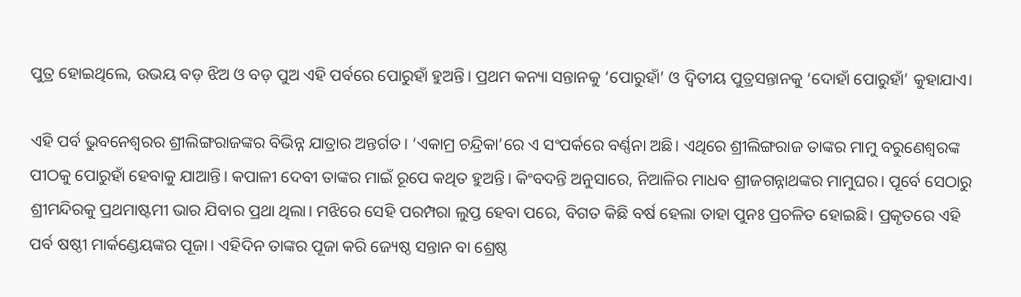ପୁତ୍ର ହୋଇଥିଲେ, ଉଭୟ ବଡ଼ ଝିଅ ଓ ବଡ଼ ପୁଅ ଏହି ପର୍ବରେ ପୋରୁହାଁ ହୁଅନ୍ତି। ପ୍ରଥମ କନ୍ୟା ସନ୍ତାନକୁ ‘ପୋରୁହାଁ’ ଓ ଦ୍ୱିତୀୟ ପୁତ୍ରସନ୍ତାନକୁ ‘ଦୋହାଁ ପୋରୁହାଁ’ କୁହାଯାଏ।

ଏହି ପର୍ବ ଭୁବନେଶ୍ୱରର ଶ୍ରୀଲିଙ୍ଗରାଜଙ୍କର ବିଭିନ୍ନ ଯାତ୍ରାର ଅନ୍ତର୍ଗତ। ‘ଏକାମ୍ର ଚନ୍ଦ୍ରିକା’ରେ ଏ ସଂପର୍କରେ ବର୍ଣ୍ଣନା ଅଛି। ଏଥିରେ ଶ୍ରୀଲିଙ୍ଗରାଜ ତାଙ୍କର ମାମୁ ବରୁଣେଶ୍ୱରଙ୍କ ପୀଠକୁ ପୋରୁହାଁ ହେବାକୁ ଯାଆନ୍ତି। କପାଳୀ ଦେବୀ ତାଙ୍କର ମାଇଁ ରୂପେ କଥିତ ହୁଅନ୍ତି। କିଂବଦନ୍ତି ଅନୁସାରେ, ନିଆଳିର ମାଧବ ଶ୍ରୀଜଗନ୍ନାଥଙ୍କର ମାମୁଘର। ପୂର୍ବେ ସେଠାରୁ ଶ୍ରୀମନ୍ଦିରକୁ ପ୍ରଥମାଷ୍ଟମୀ ଭାର ଯିବାର ପ୍ରଥା ଥିଲା। ମଝିରେ ସେହି ପରମ୍ପରା ଲୁପ୍ତ ହେବା ପରେ, ବିଗତ କିଛି ବର୍ଷ ହେଲା ତାହା ପୁନଃ ପ୍ରଚଳିତ ହୋଇଛି। ପ୍ରକୃତରେ ଏହି ପର୍ବ ଷଷ୍ଠୀ ମାର୍କଣ୍ଡେୟଙ୍କର ପୂଜା। ଏହିଦିନ ତାଙ୍କର ପୂଜା କରି ଜ୍ୟେଷ୍ଠ ସନ୍ତାନ ବା ଶ୍ରେଷ୍ଠ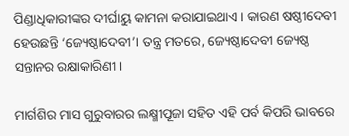ପିଣ୍ଡାଧିକାରୀଙ୍କର ଦୀର୍ଘାୟୁ କାମନା କରାଯାଇଥାଏ। କାରଣ ଷଷ୍ଠୀଦେବୀ ହେଉଛନ୍ତି ‘ଜ୍ୟେଷ୍ଠାଦେବୀ’। ତନ୍ତ୍ର ମତରେ, ଜ୍ୟେଷ୍ଠାଦେବୀ ଜ୍ୟେଷ୍ଠ ସନ୍ତାନର ରକ୍ଷାକାରିଣୀ।

ମାର୍ଗଶିର ମାସ ଗୁରୁବାରର ଲକ୍ଷ୍ମୀପୂଜା ସହିତ ଏହି ପର୍ବ କିପରି ଭାବରେ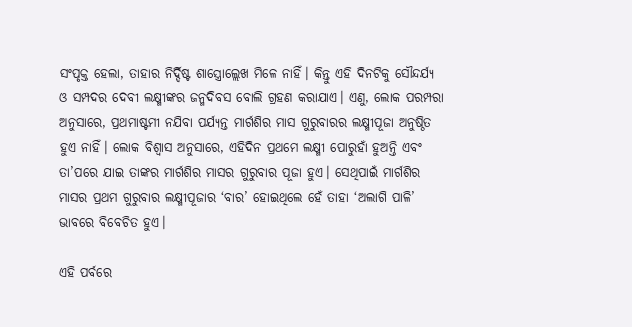ସଂପୃକ୍ତ ହେଲା, ତାହାର ନିର୍ଦ୍ଦିଷ୍ଟ ଶାସ୍ତ୍ରୋଲ୍ଲେଖ ମିଳେ ନାହିଁ। କିନ୍ତୁ ଏହି ଦିନଟିକୁ ସୌନ୍ଦର୍ଯ୍ୟ ଓ ସମ୍ପଦର ଦେବୀ ଲକ୍ଷ୍ମୀଙ୍କର ଜନ୍ମଦିବସ ବୋଲି ଗ୍ରହଣ କରାଯାଏ। ଏଣୁ, ଲୋକ ପରମ୍ପରା ଅନୁସାରେ, ପ୍ରଥମାଷ୍ଟମୀ ନଯିବା ପର୍ଯ୍ୟନ୍ତ ମାର୍ଗଶିର ମାସ ଗୁରୁବାରର ଲକ୍ଷ୍ମୀପୂଜା ଅନୁଷ୍ଠିତ ହୁଏ ନାହିଁ। ଲୋକ ବିଶ୍ୱାସ ଅନୁସାରେ, ଏହିଦିନ ପ୍ରଥମେ ଲକ୍ଷ୍ମୀ ପୋରୁହାଁ ହୁଅନ୍ତି ଏବଂ ତା’ପରେ ଯାଇ ତାଙ୍କର ମାର୍ଗଶିର ମାସର ଗୁରୁବାର ପୂଜା ହୁଏ। ସେଥିପାଇଁ ମାର୍ଗଶିର ମାସର ପ୍ରଥମ ଗୁରୁବାର ଲକ୍ଷ୍ମୀପୂଜାର ‘ବାର’ ହୋଇଥିଲେ ହେଁ ତାହା ‘ଅଲାଗି ପାଳି’ ଭାବରେ ବିବେଚିତ ହୁଏ।

ଏହି ପର୍ବରେ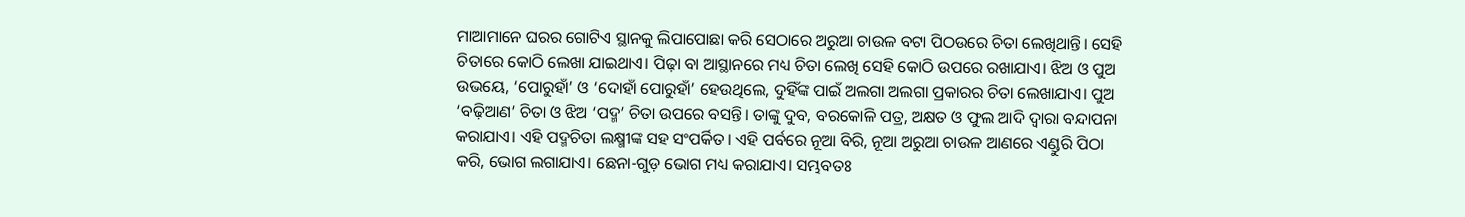ମାଆମାନେ ଘରର ଗୋଟିଏ ସ୍ଥାନକୁ ଲିପାପୋଛା କରି ସେଠାରେ ଅରୁଆ ଚାଉଳ ବଟା ପିଠଉରେ ଚିତା ଲେଖିଥାନ୍ତି। ସେହି ଚିତାରେ କୋଠି ଲେଖା ଯାଇଥାଏ। ପିଢ଼ା ବା ଆସ୍ଥାନରେ ମଧ୍ୟ ଚିତା ଲେଖି ସେହି କୋଠି ଉପରେ ରଖାଯାଏ। ଝିଅ ଓ ପୁଅ ଉଭୟେ, ‘ପୋରୁହାଁ’ ଓ ‘ଦୋହାଁ ପୋରୁହାଁ’ ହେଉଥିଲେ, ଦୁହିଁଙ୍କ ପାଇଁ ଅଲଗା ଅଲଗା ପ୍ରକାରର ଚିତା ଲେଖାଯାଏ। ପୁଅ ‘ବଢ଼ିଆଣ’ ଚିତା ଓ ଝିଅ ‘ପଦ୍ମ’ ଚିତା ଉପରେ ବସନ୍ତି। ତାଙ୍କୁ ଦୁବ, ବରକୋଳି ପତ୍ର, ଅକ୍ଷତ ଓ ଫୁଲ ଆଦି ଦ୍ୱାରା ବନ୍ଦାପନା କରାଯାଏ। ଏହି ପଦ୍ମଚିତା ଲକ୍ଷ୍ମୀଙ୍କ ସହ ସଂପର୍କିତ। ଏହି ପର୍ବରେ ନୂଆ ବିରି, ନୂଆ ଅରୁଆ ଚାଉଳ ଆଣରେ ଏଣ୍ଡୁରି ପିଠା କରି, ଭୋଗ ଲଗାଯାଏ। ଛେନା-ଗୁଡ଼ ଭୋଗ ମଧ୍ୟ କରାଯାଏ। ସମ୍ଭବତଃ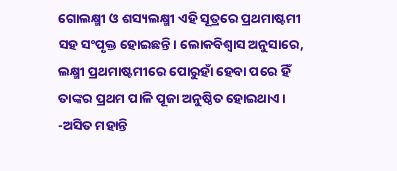ଗୋଲକ୍ଷ୍ମୀ ଓ ଶସ୍ୟଲକ୍ଷ୍ମୀ ଏହି ସୂତ୍ରରେ ପ୍ରଥମାଷ୍ଟମୀ ସହ ସଂପୃକ୍ତ ହୋଇଛନ୍ତି। ଲୋକବିଶ୍ୱାସ ଅନୁସାରେ, ଲକ୍ଷ୍ମୀ ପ୍ରଥମାଷ୍ଟମୀରେ ପୋରୁହାଁ ହେବା ପରେ ହିଁ ତାଙ୍କର ପ୍ରଥମ ପାଳି ପୂଜା ଅନୁଷ୍ଠିତ ହୋଇଥାଏ।
-ଅସିତ ମହାନ୍ତି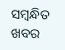ସମ୍ବନ୍ଧିତ ଖବର